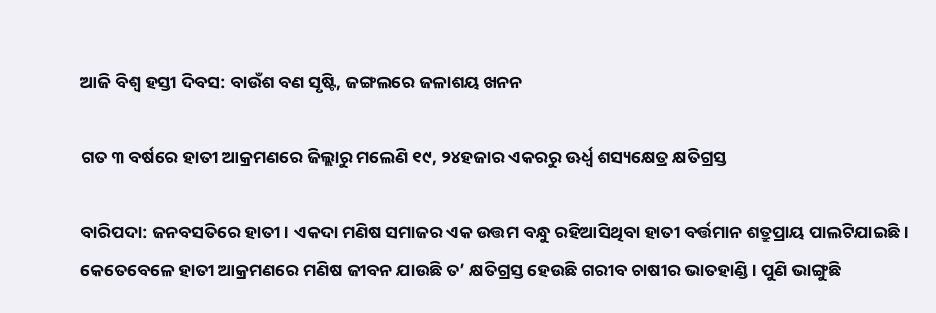ଆଜି ବିଶ୍ବ ହସ୍ତୀ ଦିବସ: ବାଉଁଶ ବଣ ସୃଷ୍ଟି, ଜଙ୍ଗଲରେ ଜଳାଶୟ ଖନନ

ଗତ ୩ ବର୍ଷରେ ହାତୀ ଆକ୍ରମଣରେ ଜିଲ୍ଲାରୁ ମଲେଣି ୧୯, ୨୪ହଜାର ଏକରରୁ ଊର୍ଧ୍ବ ଶସ୍ୟକ୍ଷେତ୍ର କ୍ଷତିଗ୍ରସ୍ତ

ବାରିପଦା: ଜନବସତିରେ ହାତୀ। ଏକଦା ମଣିଷ ସମାଜର ଏକ ଉତ୍ତମ ବନ୍ଧୁ ରହିଆସିଥିବା ହାତୀ ବର୍ତ୍ତମାନ ଶତ୍ରୁପ୍ରାୟ ପାଲଟିଯାଇଛି। କେତେବେଳେ ହାତୀ ଆକ୍ରମଣରେ ମଣିଷ ଜୀବନ ଯାଉଛି ତ’ କ୍ଷତିଗ୍ରସ୍ତ ହେଉଛି ଗରୀବ ଚାଷୀର ଭାତହାଣ୍ଡି। ପୁଣି ଭାଙ୍ଗୁଛି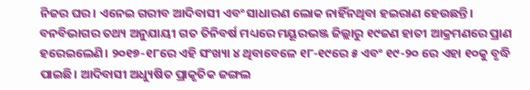ନିଜର ଘର। ଏନେଇ ଗରୀବ ଆଦିବାସୀ ଏବଂ ସାଧାରଣ ଲୋକ ନାହିଁନଥିବା ହଇରାଣ ହେଉଛନ୍ତି। ବନବିଭାଗର ତଥ୍ୟ ଅନୁଯାୟୀ ଗତ ତିନିବର୍ଷ ମଧ୍ୟରେ ମୟୂରଭଞ୍ଜ ଜିଲ୍ଲାରୁ ୧୯ଜଣ ହାତୀ ଆକ୍ରମଣରେ ପ୍ରାଣ ହରେଇଲେଣି। ୨୦୧୭-୧୮ରେ ଏହି ସଂଖ୍ୟା ୪ ଥିବାବେଳେ ୧୮-୧୯ରେ ୫ ଏବଂ ୧୯-୨୦ ରେ ଏହା ୧୦କୁ ବୃଦ୍ଧି ପାଇଛି। ଆଦିବାସୀ ଅଧ୍ୟୁଷିତ ପ୍ରାକୃତିକ ଜଙ୍ଗଲ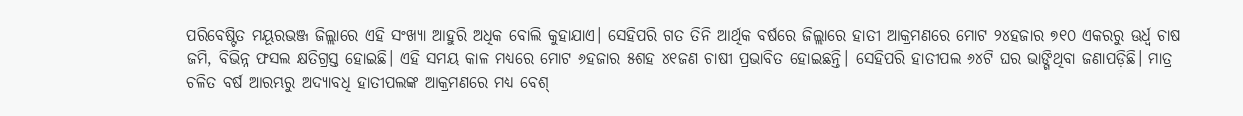ପରିବେଷ୍ଟିତ ମୟୂରଭଞ୍ଜ ଜିଲ୍ଲାରେ ଏହି ସଂଖ୍ୟା ଆହୁରି ଅଧିକ ବୋଲି କୁହାଯାଏ। ସେହିପରି ଗତ ତିନି ଆର୍ଥିକ ବର୍ଷରେ ଜିଲ୍ଲାରେ ହାତୀ ଆକ୍ରମଣରେ ମୋଟ ୨୪ହଜାର ୭୧୦ ଏକରରୁ ଊର୍ଧ୍ବ ଚାଷ ଜମି, ବିଭିନ୍ନ ଫସଲ କ୍ଷତିଗ୍ରସ୍ତ ହୋଇଛି। ଏହି ସମୟ କାଳ ମଧ୍ୟରେ ମୋଟ ୬ହଜାର ୫ଶହ ୪୧ଜଣ ଚାଷୀ ପ୍ରଭାବିତ ହୋଇଛନ୍ତି। ସେହିପରି ହାତୀପଲ ୬୪ଟି ଘର ଭାଙ୍ଗିଥିବା ଜଣାପଡ଼ିଛି। ମାତ୍ର ଚଳିତ ବର୍ଷ ଆରମ୍ଭରୁ ଅଦ୍ୟାବଧି ହାତୀପଲଙ୍କ ଆକ୍ରମଣରେ ମଧ୍ୟ ବେଶ୍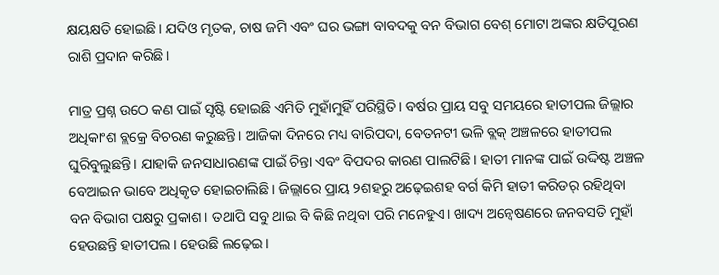କ୍ଷୟକ୍ଷତି ହୋଇଛି। ଯଦିଓ ମୃତକ, ଚାଷ ଜମି ଏବଂ ଘର ଭଙ୍ଗା ବାବଦକୁ ବନ ବିଭାଗ ବେଶ୍ ମୋଟା ଅଙ୍କର କ୍ଷତିପୂରଣ ରାଶି ପ୍ରଦାନ କରିଛି।

ମାତ୍ର ପ୍ରଶ୍ନ ଉଠେ କଣ ପାଇଁ ସୃଷ୍ଟି ହୋଇଛି ଏମିତି ମୁହାଁମୁହିଁ ପରିସ୍ଥିତି। ବର୍ଷର ପ୍ରାୟ ସବୁ ସମୟରେ ହାତୀପଲ ଜିଲ୍ଲାର ଅଧିକାଂଶ ବ୍ଲକ୍ରେ ବିଚରଣ କରୁଛନ୍ତି। ଆଜିକା ଦିନରେ ମଧ୍ୟ ବାରିପଦା, ବେତନଟୀ ଭଳି ବ୍ଲକ୍ ଅଞ୍ଚଳରେ ହାତୀପଲ ଘୁରିବୁଲୁଛନ୍ତି। ଯାହାକି ଜନସାଧାରଣଙ୍କ ପାଇଁ ଚିନ୍ତା ଏବଂ ବିପଦର କାରଣ ପାଲଟିଛି। ହାତୀ ମାନଙ୍କ ପାଇଁ ଉଦ୍ଦିଷ୍ଟ ଅଞ୍ଚଳ ବେଆଇନ ଭାବେ ଅଧିକୃତ ହୋଇଚାଲିଛି। ଜିଲ୍ଲାରେ ପ୍ରାୟ ୨ଶହରୁ ଅଢ଼େଇଶହ ବର୍ଗ କିମି ହାତୀ କରିଡର୍ ରହିଥିବା ବନ ବିଭାଗ ପକ୍ଷରୁ ପ୍ରକାଶ। ତଥାପି ସବୁ ଥାଇ ବି କିଛି ନଥିବା ପରି ମନେହୁଏ। ଖାଦ୍ୟ ଅନ୍ବେଷଣରେ ଜନବସତି ମୁହାଁ ହେଉଛନ୍ତି ହାତୀପଲ। ହେଉଛି ଲଢ଼େଇ।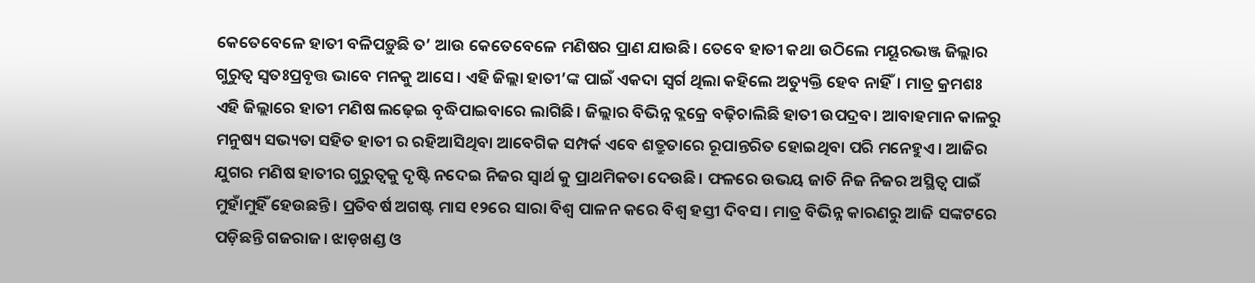କେତେବେଳେ ହାତୀ ବଳିପଡ଼ୁଛି ତ’ ଆଉ କେତେବେଳେ ମଣିଷର ପ୍ରାଣ ଯାଉଛି। ତେବେ ହାତୀ କଥା ଉଠିଲେ ମୟୂରଭଞ୍ଜ ଜିଲ୍ଲାର ଗୁରୁତ୍ବ ସ୍ବତଃପ୍ରବୃତ୍ତ ଭାବେ ମନକୁ ଆସେ। ଏହି ଜିଲ୍ଲା ହାତୀ’ଙ୍କ ପାଇଁ ଏକଦା ସ୍ବର୍ଗ ଥିଲା କହିଲେ ଅତ୍ୟୁକ୍ତି ହେବ ନାହିଁ। ମାତ୍ର କ୍ରମଶଃ ଏହି ଜିଲ୍ଲାରେ ହାତୀ ମଣିଷ ଲଢ଼େଇ ବୃଦ୍ଧିପାଇବାରେ ଲାଗିଛି। ଜିଲ୍ଲାର ବିଭିନ୍ନ ବ୍ଲକ୍ରେ ବଢ଼ିଚାଲିଛି ହାତୀ ଉପଦ୍ରବ। ଆବାହମାନ କାଳରୁ ମନୁଷ୍ୟ ସଭ୍ୟତା ସହିତ ହାତୀ ର ରହିଆସିଥିବା ଆବେଗିକ ସମ୍ପର୍କ ଏବେ ଶତ୍ରୁତାରେ ରୂପାନ୍ତରିତ ହୋଇଥିବା ପରି ମନେହୁଏ। ଆଜିର ଯୁଗର ମଣିଷ ହାତୀର ଗୁରୁତ୍ବକୁ ଦୃଷ୍ଟି ନଦେଇ ନିଜର ସ୍ବାର୍ଥ କୁ ପ୍ରାଥମିକତା ଦେଉଛି। ଫଳରେ ଉଭୟ ଜାତି ନିଜ ନିଜର ଅସ୍ଥିତ୍ବ ପାଇଁ ମୁହାଁମୁହିଁ ହେଉଛନ୍ତି। ପ୍ରତିବର୍ଷ ଅଗଷ୍ଟ ମାସ ୧୨ରେ ସାରା ବିଶ୍ବ ପାଳନ କରେ ବିଶ୍ବ ହସ୍ତୀ ଦିବସ। ମାତ୍ର ବିଭିନ୍ନ କାରଣରୁ ଆଜି ସଙ୍କଟରେ ପଡ଼ିଛନ୍ତି ଗଜରାଜ। ଝାଡ଼ଖଣ୍ଡ ଓ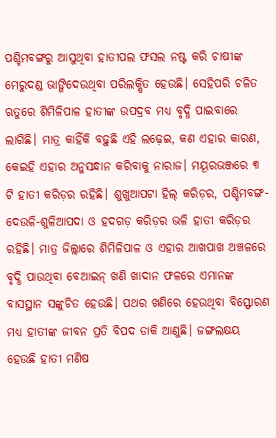ପଶ୍ଚିମବଙ୍ଗରୁ ଆସୁଥିବା ହାତୀପଲ ଫସଲ ନଷ୍ଟ କରି ଚାଷୀଙ୍କ ମେରୁଦଣ୍ଡ ଭାଙ୍ଗିଦେଉଥିବା ପରିଲକ୍ଷିତ ହେଉଛି। ସେହିପରି ଚଳିତ ଋତୁରେ ଶିମିଳିପାଳ ହାତୀଙ୍କ ଉପଦ୍ରବ ମଧ୍ୟ ବୃଦ୍ଧି ପାଇବାରେ ଲାଗିଛି। ମାତ୍ର କାହିଁକି ବଢ଼ୁଛି ଏହି ଲଢ଼େଇ, କଣ ଏହାର କାରଣ, କେଇହି ଏହାର ଅନୁସନ୍ଧାନ କରିବାକୁ ନାରାଜ। ମୟୂରଭଞ୍ଜରେ ୩ ଟି ହାତୀ କରିଡ଼ର ରହିଛି। ଶୁଖୁଆପଟା ହିଲ୍ କରିଡ଼ର, ପଶ୍ଚିମବଙ୍ଗ-ଦେଉଳି-ଶୁଳିଆପଦା ଓ ହଦଗଡ଼ କରିଡ଼ର ଭଳି ହାତୀ କରିଡ଼ର ରହିଛି। ମାତ୍ର ଜିଲ୍ଲାରେ ଶିମିଳିପାଳ ଓ ଏହାର ଆଖପାଖ ଅଞ୍ଚଳରେ ବୃଦ୍ଧି ପାଉଥିବା ବେଆଇନ୍ ଖଣି ଖାଦାନ ଫଳରେ ଏମାନଙ୍କ ବାସସ୍ଥାନ ସଙ୍କୁଚିତ ହେଉଛି। ପଥର ଖଣିରେ ହେଉଥିବା ବିସ୍ଫୋରଣ ମଧ୍ୟ ହାତୀଙ୍କ ଜୀବନ ପ୍ରତି ବିପଦ ଡାକି ଆଣୁଛି। ଜଙ୍ଗଲକ୍ଷୟ ହେଉଛି ହାତୀ ମଣିଷ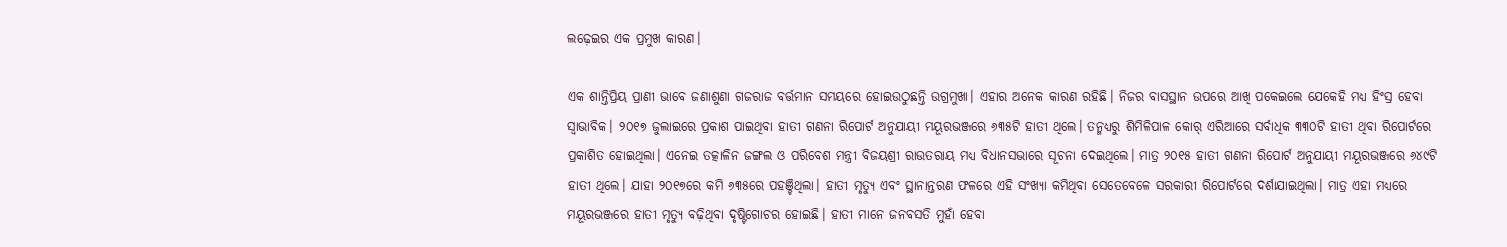ଲଢ଼େଇର ଏକ ପ୍ରମୁଖ କାରଣ।

ଏକ ଶାନ୍ତିପ୍ରିୟ ପ୍ରାଣୀ ଭାବେ ଜଣାଶୁଣା ଗଜରାଜ ବର୍ତ୍ତମାନ ସମୟରେ ହୋଇଉଠୁଛନ୍ତି ଉଗ୍ରମୁଖା। ଏହାର ଅନେକ କାରଣ ରହିଛି। ନିଜର ବାସସ୍ଥାନ ଉପରେ ଆଖି ପକେଇଲେ ଯେକେହି ମଧ୍ୟ ହିଂସ୍ର ହେବା ସ୍ବାଭାବିକ। ୨୦୧୭ ଜୁଲାଇରେ ପ୍ରକାଶ ପାଇଥିବା ହାତୀ ଗଣନା ରିପୋର୍ଟ ଅନୁଯାୟୀ ମୟୂରଭଞ୍ଜରେ ୬୩୫ଟି ହାତୀ ଥିଲେ। ତନ୍ମଧ୍ୟରୁ ଶିମିଳିପାଳ କୋର୍ ଏରିଆରେ ସର୍ବାଧିକ ୩୩୦ଟି ହାତୀ ଥିବା ରିପୋର୍ଟରେ ପ୍ରକାଶିତ ହୋଇଥିଲା। ଏନେଇ ତତ୍କାଳିନ ଜଙ୍ଗଲ ଓ ପରିବେଶ ମନ୍ତ୍ରୀ ବିଜୟଶ୍ରୀ ରାଉତରାୟ ମଧ୍ୟ ବିଧାନସଭାରେ ସୂଚନା ଦେଇଥିଲେ। ମାତ୍ର ୨୦୧୫ ହାତୀ ଗଣନା ରିପୋର୍ଟ ଅନୁଯାୟୀ ମୟୂରଭଞ୍ଜରେ ୬୪୯ଟି ହାତୀ ଥିଲେ। ଯାହା ୨୦୧୭ରେ କମି ୬୩୫ରେ ପହଞ୍ଚିଥିଲା। ହାତୀ ମୃତ୍ୟୁ ଏବଂ ସ୍ଥାନାନ୍ତରଣ ଫଳରେ ଏହି ସଂଖ୍ୟା କମିଥିବା ସେତେବେଳେ ସରକାରୀ ରିପୋର୍ଟରେ ଦର୍ଶାଯାଇଥିଲା। ମାତ୍ର ଏହା ମଧ୍ୟରେ ମୟୂରଭଞ୍ଜରେ ହାତୀ ମୃତ୍ୟୁ ବଢ଼ିଥିବା ଦୃଷ୍ଟିଗୋଚର ହୋଇଛି। ହାତୀ ମାନେ ଜନବସତି ମୁହାଁ ହେବା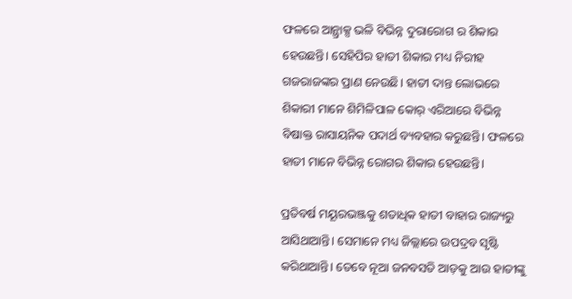ଫଳରେ ଆନ୍ଥ୍ରାକ୍ସ ଭଳି ବିଭିନ୍ନ ଦୁରାରୋଗ ର ଶିକାର ହେଉଛନ୍ତି। ସେହିପିର ହାତୀ ଶିକାର ମଧ୍ୟ ନିରୀହ ଗଜରାଜଙ୍କର ପ୍ରାଣ ନେଉଛି। ହାତୀ ଦାନ୍ତ ଲୋଭରେ ଶିକାରୀ ମାନେ ଶିମିଳିପାଳ କୋର୍ ଏରିଆରେ ବିଭିନ୍ନ ବିଷାକ୍ତ ରାସାୟନିକ ପଦାର୍ଥ ବ୍ୟବହାର କରୁଛନ୍ତି। ଫଳରେ ହାତୀ ମାନେ ବିଭିନ୍ନ ରୋଗର ଶିକାର ହେଉଛନ୍ତି।

ପ୍ରତିବର୍ଷ ମୟୂରଭଞ୍ଜକୁ ଶତାଧିକ ହାତୀ ବାହାର ରାଜ୍ୟରୁ ଆସିଥାଆନ୍ତି। ସେମାନେ ମଧ୍ୟ ଜିଲ୍ଲାରେ ଉପଦ୍ରବ ସୃଷ୍ଟି କରିଥାଆନ୍ତି। ତେବେ ନୂଆ ଜନବସତି ଆଡ଼କୁ ଆଉ ହାତୀଙ୍କୁ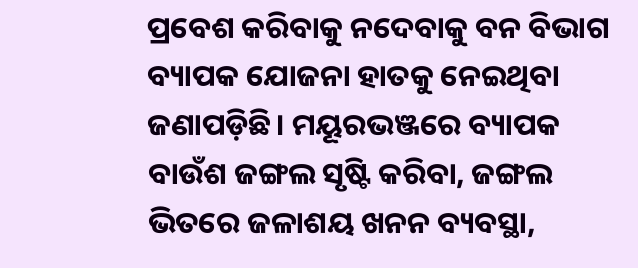ପ୍ରବେଶ କରିବାକୁ ନଦେବାକୁ ବନ ବିଭାଗ ବ୍ୟାପକ ଯୋଜନା ହାତକୁ ନେଇଥିବା ଜଣାପଡ଼ିଛି। ମୟୂରଭଞ୍ଜରେ ବ୍ୟାପକ ବାଉଁଶ ଜଙ୍ଗଲ ସୃଷ୍ଟି କରିବା, ଜଙ୍ଗଲ ଭିତରେ ଜଳାଶୟ ଖନନ ବ୍ୟବସ୍ଥା,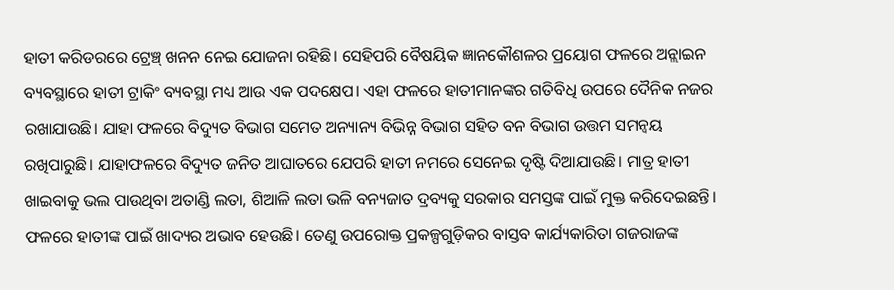ହାତୀ କରିଡରରେ ଟ୍ରେଞ୍ଚ୍ ଖନନ ନେଇ ଯୋଜନା ରହିଛି। ସେହିପରି ବୈଷୟିକ ଜ୍ଞାନକୌଶଳର ପ୍ରୟୋଗ ଫଳରେ ଅନ୍ଲାଇନ ବ୍ୟବସ୍ଥାରେ ହାତୀ ଟ୍ରାକିଂ ବ୍ୟବସ୍ଥା ମଧ୍ୟ ଆଉ ଏକ ପଦକ୍ଷେପ। ଏହା ଫଳରେ ହାତୀମାନଙ୍କର ଗତିବିଧି ଉପରେ ଦୈନିକ ନଜର ରଖାଯାଉଛି। ଯାହା ଫଳରେ ବିଦ୍ୟୁତ ବିଭାଗ ସମେତ ଅନ୍ୟାନ୍ୟ ବିଭିନ୍ନ ବିଭାଗ ସହିତ ବନ ବିଭାଗ ଉତ୍ତମ ସମନ୍ବୟ ରଖିପାରୁଛି। ଯାହାଫଳରେ ବିଦ୍ୟୁତ ଜନିତ ଆଘାତରେ ଯେପରି ହାତୀ ନମରେ ସେନେଇ ଦୃଷ୍ଟି ଦିଆଯାଉଛି। ମାତ୍ର ହାତୀ ଖାଇବାକୁ ଭଲ ପାଉଥିବା ଅତାଣ୍ଡି ଲତା, ଶିଆଳି ଲତା ଭଳି ବନ୍ୟଜାତ ଦ୍ରବ୍ୟକୁ ସରକାର ସମସ୍ତଙ୍କ ପାଇଁ ମୁକ୍ତ କରିଦେଇଛନ୍ତି। ଫଳରେ ହାତୀଙ୍କ ପାଇଁ ଖାଦ୍ୟର ଅଭାବ ହେଉଛି। ତେଣୁ ଉପରୋକ୍ତ ପ୍ରକଳ୍ପଗୁଡ଼ିକର ବାସ୍ତବ କାର୍ଯ୍ୟକାରିତା ଗଜରାଜଙ୍କ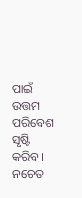ପାଇଁ ଉତ୍ତମ ପରିବେଶ ସୃଷ୍ଟି କରିବ। ନଚେତ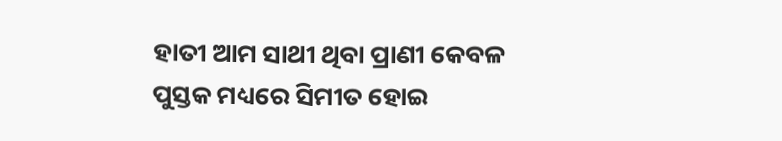ହାତୀ ଆମ ସାଥୀ ଥିବା ପ୍ରାଣୀ କେବଳ ପୁସ୍ତକ ମଧ୍ୟରେ ସିମୀତ ହୋଇ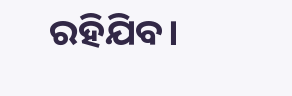ରହିଯିବ।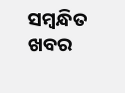ସମ୍ବନ୍ଧିତ ଖବର